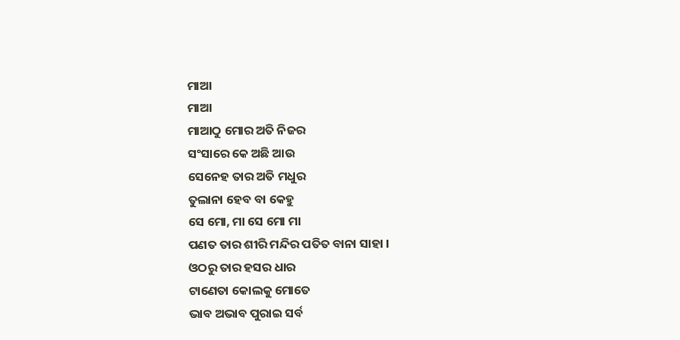ମାଆ
ମାଆ
ମାଆଠୁ ମୋର ଅତି ନିଜର
ସଂସାରେ କେ ଅଛି ଆଉ
ସେନେହ ତାର ଅତି ମଧୁର
ତୁଲାନା ହେବ ବା କେହୁ
ସେ ମୋ, ମା ସେ ମୋ ମା
ପଣତ ତାର ଶୀରି ମନ୍ଦିର ପତିତ ବାନା ସାହା ।
ଓଠରୁ ତାର ହସର ଧାର
ଟାଣେତା କୋଲକୁ ମୋତେ
ଭାବ ଅଭାବ ପୁରାଇ ସର୍ବ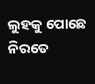ଲୁହକୁ ପୋଛେ ନିରତେ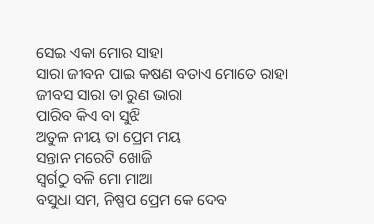ସେଇ ଏକା ମୋର ସାହା
ସାରା ଜୀବନ ପାଇ କଷଣ ବତାଏ ମୋତେ ରାହା
ଜୀବସ ସାରା ତା ରୁଣ ଭାରା
ପାରିବ କିଏ ବା ସୁଝି
ଅତୁଳ ନୀୟ ତା ପ୍ରେମ ମୟ
ସନ୍ତାନ ମରେଟି ଖୋଜି
ସ୍ୱର୍ଗଠୁ ବଳି ମୋ ମାଆ
ବସୁଧା ସମ, ନିଷ୍ପପ ପ୍ରେମ କେ ଦେବ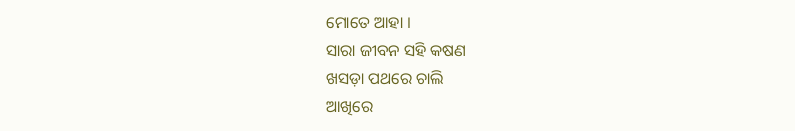ମୋତେ ଆହା ।
ସାରା ଜୀବନ ସହି କଷଣ
ଖସଡ଼ା ପଥରେ ଚାଲି
ଆଖିରେ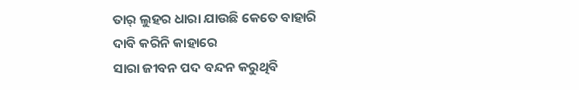ତାର୍ ଲୁହର ଧାରା ଯାଉଛି କେତେ ବାହାରି
ଦାବି କରିନି କାହାରେ
ସାରା ଜୀବନ ପଦ ବନ୍ଦନ କରୁଥିବି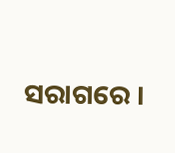ସରାଗରେ ।